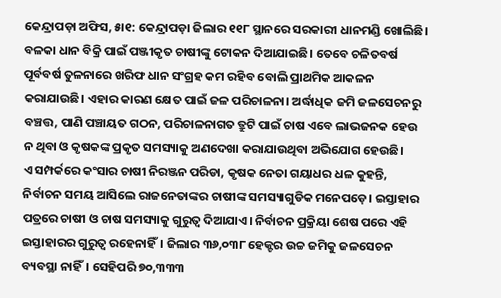କେନ୍ଦ୍ରାପଡ଼ା ଅଫିସ, ୫ା୧: କେନ୍ଦ୍ରାପଡ଼ା ଜିଲାର ୧୧୮ ସ୍ଥାନରେ ସରକାରୀ ଧାନମଣ୍ଡି ଖୋଲିଛି। ବଳକା ଧାନ ବିକ୍ରି ପାଇଁ ପଞ୍ଜୀକୃତ ଚାଷୀଙ୍କୁ ଟୋକନ ଦିଆଯାଇଛି। ତେବେ ଚଳିତବର୍ଷ ପୂର୍ବବର୍ଷ ତୁଳନାରେ ଖରିଫ ଧାନ ସଂଗ୍ରହ କମ ରହିବ ବୋଲି ପ୍ରାଥମିକ ଆକଳନ କରାଯାଉଛି। ଏହାର କାରଣ କ୍ଷେତ ପାଇଁ ଜଳ ପରିଚାଳନା। ଅର୍ଦ୍ଧାଧିକ ଜମି ଜଳସେଚନରୁ ବଞ୍ଚତ୍ତ, ପାଣି ପଞ୍ଚାୟତ ଗଠନ, ପରିଚାଳନାଗତ ତ୍ରୁଟି ପାଇଁ ଚାଷ ଏବେ ଲାଭଜନକ ହେଉ ନ ଥିବା ଓ କୃଷକଙ୍କ ପ୍ରକୃତ ସମସ୍ୟାକୁ ଅଣଦେଖା କରାଯାଉଥିବା ଅଭିଯୋଗ ହେଉଛି।
ଏ ସମ୍ପର୍କରେ କଂସାର ଚାଷୀ ନିରଞ୍ଜନ ପରିଡା, କୃଷକ ନେତା ଗୟାଧର ଧଳ କୁହନ୍ତି, ନିର୍ବାଚନ ସମୟ ଆସିଲେ ରାଜନେତାଙ୍କର ଚାଷୀଙ୍କ ସମସ୍ୟାଗୁଡିକ ମନେପଡ଼େ। ଇସ୍ତାହାର ପତ୍ରରେ ଚାଷୀ ଓ ଚାଷ ସମସ୍ୟାକୁ ଗୁରୁତ୍ୱ ଦିଆଯାଏ। ନିର୍ବାଚନ ପ୍ରକ୍ରିୟା ଶେଷ ପରେ ଏହି ଇସ୍ତାହାରର ଗୁରୁତ୍ୱ ରହେନାହିଁ। ଜିଲାର ୩୬,୦୩୮ ହେକ୍ଟର ଉଚ୍ଚ ଜମିକୁ ଜଳସେଚନ ବ୍ୟବସ୍ଥା ନାହିଁ। ସେହିପରି ୭୦,୩୩୩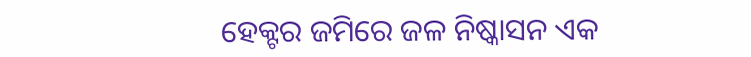ହେକ୍ଟର ଜମିରେ ଜଳ ନିଷ୍କାସନ ଏକ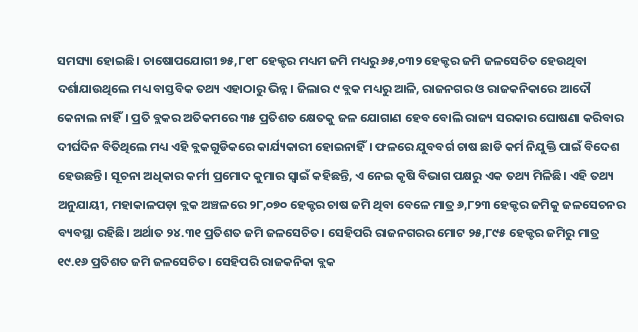ସମସ୍ୟା ହୋଇଛି। ଚାଷୋପଯୋଗୀ ୭୫,୮୧୮ ହେକ୍ଟର ମଧ୍ୟମ ଜମି ମଧ୍ୟରୁ ୬୫,୦୩୨ ହେକ୍ଟର ଜମି ଜଳସେଚିତ ହେଉଥିବା ଦର୍ଶାଯାଉଥିଲେ ମଧ୍ୟ ବାସ୍ତବିକ ତଥ୍ୟ ଏହାଠାରୁ ଭିନ୍ନ। ଜିଲାର ୯ ବ୍ଲକ ମଧ୍ୟରୁ ଆଳି, ରାଜନଗର ଓ ରାଜକନିକାରେ ଆଦୌ କେନାଲ ନାହିଁ। ପ୍ରତି ବ୍ଲକର ଅତିକମରେ ୩୫ ପ୍ରତିଶତ କ୍ଷେତକୁ ଜଳ ଯୋଗାଣ ହେବ ବୋଲି ରାଜ୍ୟ ସରକାର ଘୋଷଣା କରିବାର ଦୀର୍ଘଦିନ ବିତିଥିଲେ ମଧ୍ୟ ଏହି ବ୍ଲକଗୁଡିକରେ କାର୍ଯ୍ୟକାରୀ ହୋଇନାହିଁ। ଫଳରେ ଯୁବବର୍ଗ ଚାଷ ଛାଡି କର୍ମ ନିଯୁକ୍ତି ପାଇଁ ବିଦେଶ ହେଉଛନ୍ତି। ସୂଚନା ଅଧିକାର କର୍ମୀ ପ୍ରମୋଦ କୁମାର ସ୍ବାଇଁ କହିଛନ୍ତି, ଏ ନେଇ କୃଷି ବିଭାଗ ପକ୍ଷରୁ ଏକ ତଥ୍ୟ ମିଳିଛି। ଏହି ତଥ୍ୟ ଅନୁଯାୟୀ, ମହାକାଳପଡ଼ା ବ୍ଲକ ଅଞ୍ଚଳରେ ୨୮,୦୭୦ ହେକ୍ଟର ଚାଷ ଜମି ଥିବା ବେଳେ ମାତ୍ର ୬,୮୨୩ ହେକ୍ଟର ଜମିକୁ ଜଳସେଚନର ବ୍ୟବସ୍ଥା ରହିଛି। ଅର୍ଥାତ ୨୪.୩୧ ପ୍ରତିଶତ ଜମି ଜଳସେଚିତ। ସେହିପରି ରାଜନଗରର ମୋଟ ୨୫,୮୯୫ ହେକ୍ଟର ଜମିରୁ ମାତ୍ର ୧୯.୧୬ ପ୍ରତିଶତ ଜମି ଜଳସେଚିତ। ସେହିପରି ରାଜକନିକା ବ୍ଲକ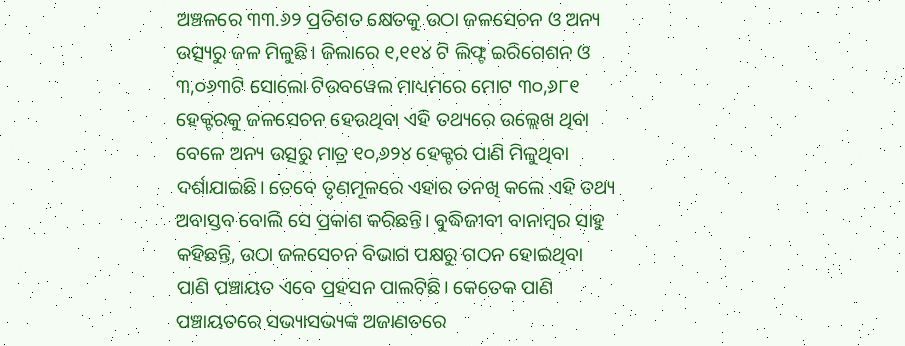ଅଞ୍ଚଳରେ ୩୩.୬୨ ପ୍ରତିଶତ କ୍ଷେତକୁ ଉଠା ଜଳସେଚନ ଓ ଅନ୍ୟ ଉତ୍ସ୍ୟରୁ ଜଳ ମିଳୁଛି। ଜିଲାରେ ୧,୧୧୪ ଟି ଲିଫ୍ଟ ଇରିଗେଶନ ଓ ୩,୦୬୩ଟି ସୋଲୋ ଟିଉବୱେଲ ମାଧ୍ୟମରେ ମୋଟ ୩୦,୬୮୧ ହେକ୍ଟରକୁ ଜଳସେଚନ ହେଉଥିବା ଏହି ତଥ୍ୟରେ ଉଲ୍ଲେଖ ଥିବା ବେଳେ ଅନ୍ୟ ଉତ୍ସରୁ ମାତ୍ର ୧୦,୬୨୪ ହେକ୍ଟର ପାଣି ମିଳୁଥିବା ଦର୍ଶାଯାଇଛି। ତେବେ ତୃଣମୂଳରେ ଏହାର ତନଖି କଲେ ଏହି ତଥ୍ୟ ଅବାସ୍ତବ ବୋଲି ସେ ପ୍ରକାଶ କରିଛନ୍ତି। ବୁଦ୍ଧିଜୀବୀ ବାନାମ୍ବର ସାହୁ କହିଛନ୍ତି, ଉଠା ଜଳସେଚନ ବିଭାଗ ପକ୍ଷରୁ ଗଠନ ହୋଇଥିବା ପାଣି ପଞ୍ଚାୟତ ଏବେ ପ୍ରହସନ ପାଲଟିଛି। କେତେକ ପାଣି ପଞ୍ଚାୟତରେ ସଭ୍ୟାସଭ୍ୟଙ୍କ ଅଜାଣତରେ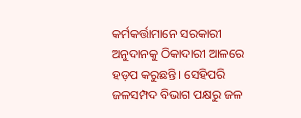କର୍ମକର୍ତ୍ତାମାନେ ସରକାରୀ ଅନୁଦାନକୁ ଠିକାଦାରୀ ଆଳରେ ହଡ଼ପ କରୁଛନ୍ତି। ସେହିପରି ଜଳସମ୍ପଦ ବିଭାଗ ପକ୍ଷରୁ ଜଳ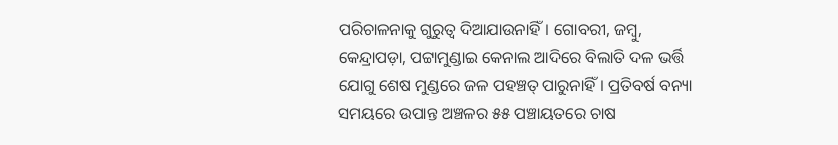ପରିଚାଳନାକୁ ଗୁରୁତ୍ୱ ଦିଆଯାଉନାହିଁ। ଗୋବରୀ, ଜମ୍ବୁ, କେନ୍ଦ୍ରାପଡ଼ା, ପଟ୍ଟାମୁଣ୍ଡାଇ କେନାଲ ଆଦିରେ ବିଲାତି ଦଳ ଭର୍ତ୍ତି ଯୋଗୁ ଶେଷ ମୁଣ୍ଡରେ ଜଳ ପହଞ୍ଚତ୍ ପାରୁନାହିଁ। ପ୍ରତିବର୍ଷ ବନ୍ୟା ସମୟରେ ଉପାନ୍ତ ଅଞ୍ଚଳର ୫୫ ପଞ୍ଚାୟତରେ ଚାଷ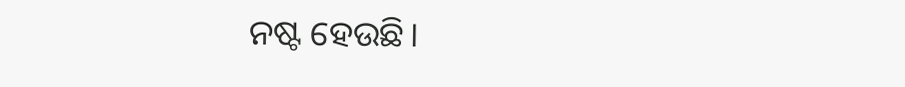ନଷ୍ଟ ହେଉଛି।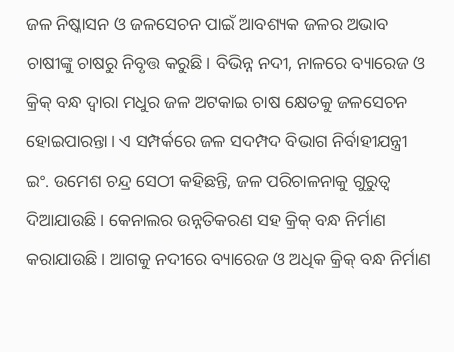ଜଳ ନିଷ୍କାସନ ଓ ଜଳସେଚନ ପାଇଁ ଆବଶ୍ୟକ ଜଳର ଅଭାବ ଚାଷୀଙ୍କୁ ଚାଷରୁ ନିବୃତ୍ତ କରୁଛି। ବିଭିନ୍ନ ନଦୀ, ନାଳରେ ବ୍ୟାରେଜ ଓ କ୍ରିକ୍ ବନ୍ଧ ଦ୍ୱାରା ମଧୁର ଜଳ ଅଟକାଇ ଚାଷ କ୍ଷେତକୁ ଜଳସେଚନ ହୋଇପାରନ୍ତା। ଏ ସମ୍ପର୍କରେ ଜଳ ସଦମ୍ପଦ ବିଭାଗ ନିର୍ବାହୀଯନ୍ତ୍ରୀ ଇଂ. ଉମେଶ ଚନ୍ଦ୍ର ସେଠୀ କହିଛନ୍ତି, ଜଳ ପରିଚାଳନାକୁ ଗୁରୁତ୍ୱ ଦିଆଯାଉଛି। କେନାଲର ଉନ୍ନତିକରଣ ସହ କ୍ରିକ୍ ବନ୍ଧ ନିର୍ମାଣ କରାଯାଉଛି। ଆଗକୁ ନଦୀରେ ବ୍ୟାରେଜ ଓ ଅଧିକ କ୍ରିକ୍ ବନ୍ଧ ନିର୍ମାଣ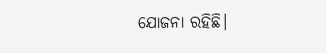ଯୋଜନା ରହିଛି।